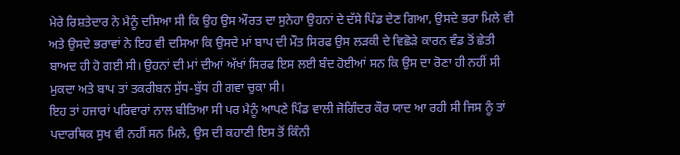ਮੇਰੇ ਰਿਸ਼ਤੇਦਾਰ ਨੇ ਮੈਨੂੰ ਦਸਿਆ ਸੀ ਕਿ ਉਹ ਉਸ ਔਰਤ ਦਾ ਸੁਨੇਹਾ ਉਹਨਾਂ ਦੇ ਦੱਸੇ ਪਿੰਡ ਦੇਣ ਗਿਆ, ਉਸਦੇ ਭਰਾ ਮਿਲੇ ਵੀ ਅਤੇ ਉਸਦੇ ਭਰਾਵਾਂ ਨੇ ਇਹ ਵੀ ਦਸਿਆ ਕਿ ਉਸਦੇ ਮਾਂ ਬਾਪ ਦੀ ਮੌਤ ਸਿਰਫ ਉਸ ਲੜਕੀ ਦੇ ਵਿਛੋੜੇ ਕਾਰਨ ਵੰਡ ਤੋਂ ਛੇਤੀ ਬਾਅਦ ਹੀ ਹੋ ਗਈ ਸੀ। ਉਹਨਾਂ ਦੀ ਮਾਂ ਦੀਆਂ ਅੱਖਾਂ ਸਿਰਫ ਇਸ ਲਈ ਬੰਦ ਹੋਈਆਂ ਸਨ ਕਿ ਉਸ ਦਾ ਰੋਣਾ ਹੀ ਨਹੀਂ ਸੀ ਮੁਕਦਾ ਅਤੇ ਬਾਪ ਤਾਂ ਤਕਰੀਬਨ ਸੁੱਧ-ਬੁੱਧ ਹੀ ਗਵਾ ਚੁਕਾ ਸੀ।
ਇਹ ਤਾਂ ਹਜਾਰਾਂ ਪਰਿਵਾਰਾਂ ਨਾਲ ਬੀਤਿਆ ਸੀ ਪਰ ਮੈਨੂੰ ਆਪਣੇ ਪਿੰਡ ਵਾਲੀ ਜੋਗਿੰਦਰ ਕੌਰ ਯਾਦ ਆ ਰਹੀ ਸੀ ਜਿਸ ਨੂੰ ਤਾਂ ਪਦਾਰਥਿਕ ਸੁਖ ਵੀ ਨਹੀਂ ਸਨ ਮਿਲੇ, ਉਸ ਦੀ ਕਹਾਣੀ ਇਸ ਤੋਂ ਕਿੰਨੀ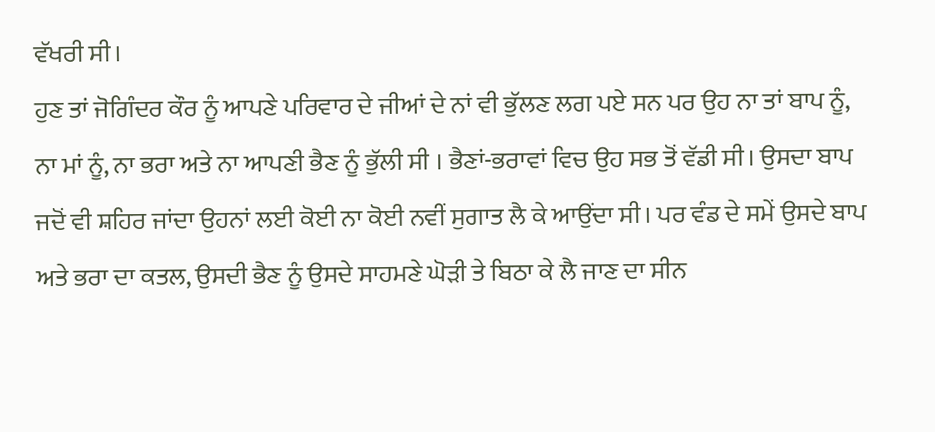ਵੱਖਰੀ ਸੀ।
ਹੁਣ ਤਾਂ ਜੋਗਿੰਦਰ ਕੌਰ ਨੂੰ ਆਪਣੇ ਪਰਿਵਾਰ ਦੇ ਜੀਆਂ ਦੇ ਨਾਂ ਵੀ ਭੁੱਲਣ ਲਗ ਪਏ ਸਨ ਪਰ ਉਹ ਨਾ ਤਾਂ ਬਾਪ ਨੂੰ, ਨਾ ਮਾਂ ਨੂੰ, ਨਾ ਭਰਾ ਅਤੇ ਨਾ ਆਪਣੀ ਭੈਣ ਨੂੰ ਭੁੱਲੀ ਸੀ । ਭੈਣਾਂ-ਭਰਾਵਾਂ ਵਿਚ ਉਹ ਸਭ ਤੋਂ ਵੱਡੀ ਸੀ। ਉਸਦਾ ਬਾਪ ਜਦੋਂ ਵੀ ਸ਼ਹਿਰ ਜਾਂਦਾ ਉਹਨਾਂ ਲਈ ਕੋਈ ਨਾ ਕੋਈ ਨਵੀਂ ਸੁਗਾਤ ਲੈ ਕੇ ਆਉਂਦਾ ਸੀ। ਪਰ ਵੰਡ ਦੇ ਸਮੇਂ ਉਸਦੇ ਬਾਪ ਅਤੇ ਭਰਾ ਦਾ ਕਤਲ, ਉਸਦੀ ਭੈਣ ਨੂੰ ਉਸਦੇ ਸਾਹਮਣੇ ਘੋੜੀ ਤੇ ਬਿਠਾ ਕੇ ਲੈ ਜਾਣ ਦਾ ਸੀਨ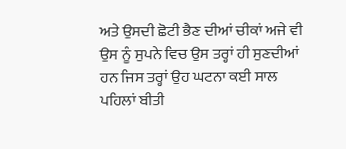ਅਤੇ ਉਸਦੀ ਛੋਟੀ ਭੈਣ ਦੀਆਂ ਚੀਕਾਂ ਅਜੇ ਵੀ ਉਸ ਨੂੰ ਸੁਪਨੇ ਵਿਚ ਉਸ ਤਰ੍ਹਾਂ ਹੀ ਸੁਣਦੀਆਂ ਹਨ ਜਿਸ ਤਰ੍ਹਾਂ ਉਹ ਘਟਨਾ ਕਈ ਸਾਲ ਪਹਿਲਾਂ ਬੀਤੀ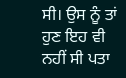ਸੀ। ਉਸ ਨੂੰ ਤਾਂ ਹੁਣ ਇਹ ਵੀ ਨਹੀਂ ਸੀ ਪਤਾ